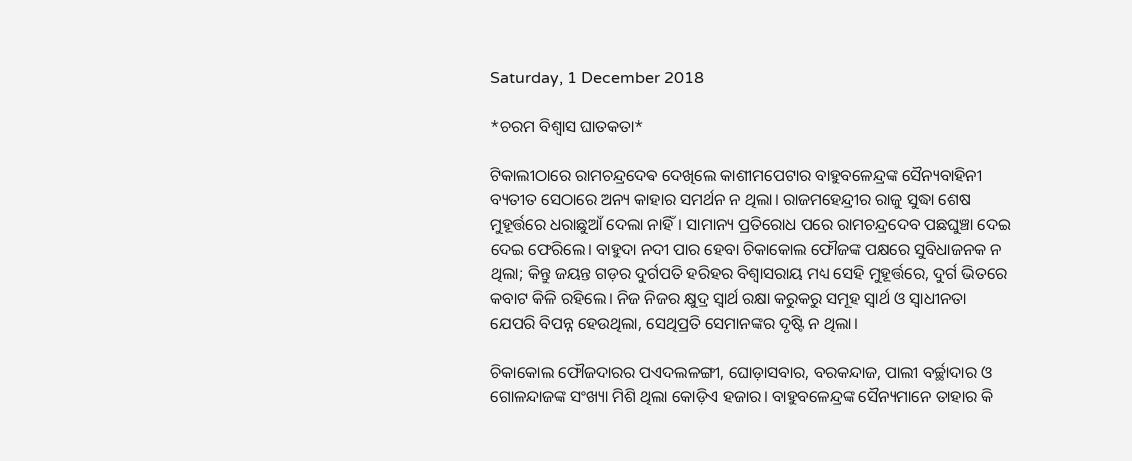Saturday, 1 December 2018

*ଚରମ ବିଶ୍ଵାସ ଘାତକତା*

ଟିକାଲୀଠାରେ ରାମଚନ୍ଦ୍ରଦେଵ ଦେଖିଲେ କାଶୀମପେଟାର ବାହୁବଳେନ୍ଦ୍ରଙ୍କ ସୈନ୍ୟବାହିନୀ ବ୍ୟତୀତ ସେଠାରେ ଅନ୍ୟ କାହାର ସମର୍ଥନ ନ ଥିଲା। ରାଜମହେନ୍ଦ୍ରୀର ରାଜୁ ସୁଦ୍ଧା ଶେଷ ମୁହୂର୍ତ୍ତରେ ଧରାଛୁଆଁ ଦେଲା ନାହିଁ। ସାମାନ୍ୟ ପ୍ରତିରୋଧ ପରେ ରାମଚନ୍ଦ୍ରଦେବ ପଛଘୁଞ୍ଚା ଦେଇ ଦେଇ ଫେରିଲେ। ବାହୁଦା ନଦୀ ପାର ହେବା ଚିକାକୋଲ ଫୌଜଙ୍କ ପକ୍ଷରେ ସୁବିଧାଜନକ ନ ଥିଲା; କିନ୍ତୁ ଜୟନ୍ତ ଗଡ଼ର ଦୁର୍ଗପତି ହରିହର ବିଶ୍ୱାସରାୟ ମଧ୍ୟ ସେହି ମୁହୂର୍ତ୍ତରେ, ଦୁର୍ଗ ଭିତରେ କବାଟ କିଳି ରହିଲେ। ନିଜ ନିଜର କ୍ଷୁଦ୍ର ସ୍ୱାର୍ଥ ରକ୍ଷା କରୁକରୁ ସମୂହ ସ୍ୱାର୍ଥ ଓ ସ୍ୱାଧୀନତା ଯେପରି ବିପନ୍ନ ହେଉଥିଲା, ସେଥିପ୍ରତି ସେମାନଙ୍କର ଦୃଷ୍ଟି ନ ଥିଲା।

ଚିକାକୋଲ ଫୌଜଦାରର ପଏଦଲଳଙ୍ଗୀ, ଘୋଡ଼ାସବାର, ବରକନ୍ଦାଜ, ପାଲୀ ବର୍ଚ୍ଛାଦାର ଓ ଗୋଳନ୍ଦାଜଙ୍କ ସଂଖ୍ୟା ମିଶି ଥିଲା କୋଡ଼ିଏ ହଜାର। ବାହୁବଳେନ୍ଦ୍ରଙ୍କ ସୈନ୍ୟମାନେ ତାହାର କି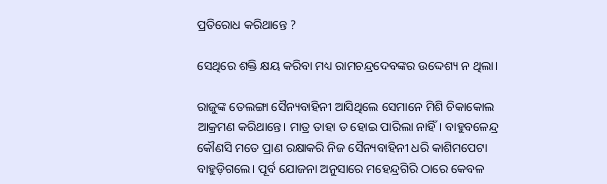ପ୍ରତିରୋଧ କରିଥାନ୍ତେ ?

ସେଥିରେ ଶକ୍ତି କ୍ଷୟ କରିବା ମଧ୍ୟ ରାମଚନ୍ଦ୍ରଦେବଙ୍କର ଉଦ୍ଦେଶ୍ୟ ନ ଥିଲା।

ରାଜୁଙ୍କ ତେଲଙ୍ଗା ସୈନ୍ୟବାହିନୀ ଆସିଥିଲେ ସେମାନେ ମିଶି ଚିକାକୋଲ ଆକ୍ରମଣ କରିଥାନ୍ତେ। ମାତ୍ର ତାହା ତ ହୋଇ ପାରିଲା ନାହିଁ। ବାହୁବଳେନ୍ଦ୍ର କୌଣସି ମତେ ପ୍ରାଣ ରକ୍ଷାକରି ନିଜ ସୈନ୍ୟବାହିନୀ ଧରି କାଶିମପେଟା ବାହୁଡ଼ିଗଲେ। ପୂର୍ବ ଯୋଜନା ଅନୁସାରେ ମହେନ୍ଦ୍ରଗିରି ଠାରେ କେବଳ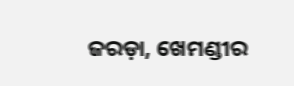ଜରଡ଼ା, ଖେମଣ୍ଡୀର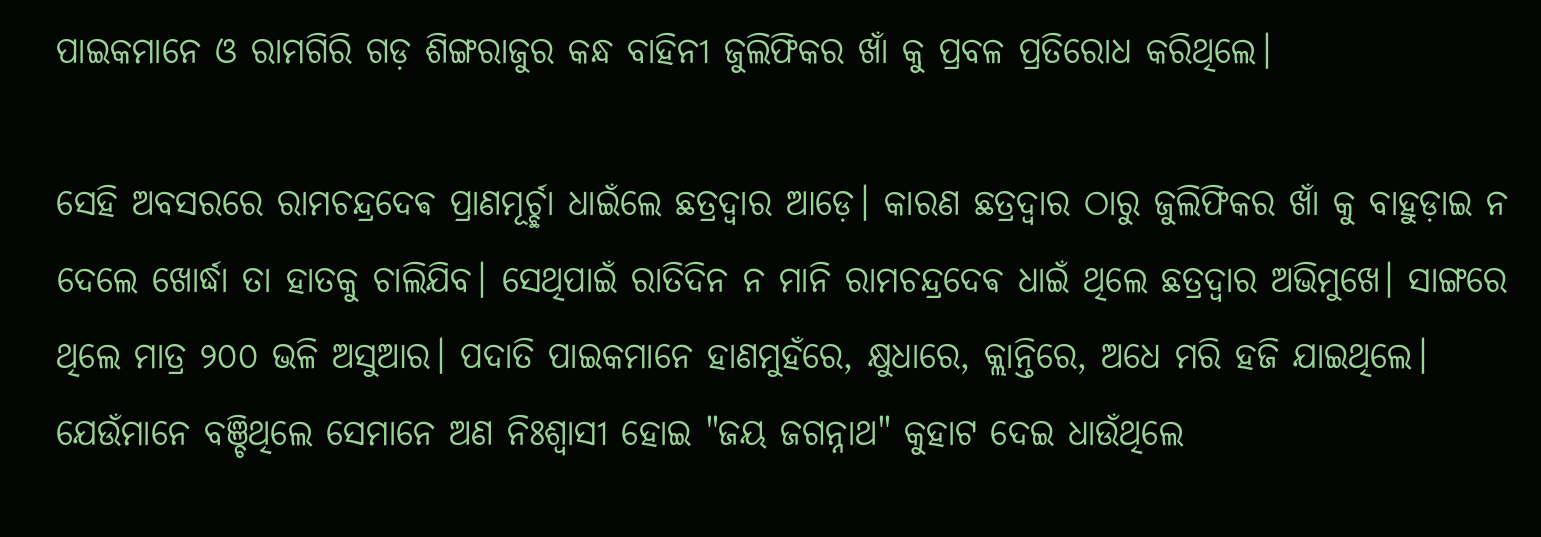ପାଇକମାନେ ଓ ରାମଗିରି ଗଡ଼ ଶିଙ୍ଗରାଜୁର କନ୍ଧ ବାହିନୀ ଜୁଲିଫିକର ଖାଁ କୁ ପ୍ରବଳ ପ୍ରତିରୋଧ କରିଥିଲେ।

ସେହି ଅବସରରେ ରାମଚନ୍ଦ୍ରଦେଵ ପ୍ରାଣମୂର୍ଚ୍ଛା ଧାଇଁଲେ ଛତ୍ରଦ୍ୱାର ଆଡ଼େ। କାରଣ ଛତ୍ରଦ୍ୱାର ଠାରୁ ଜୁଲିଫିକର ଖାଁ କୁ ବାହୁଡ଼ାଇ ନ ଦେଲେ ଖୋର୍ଦ୍ଧା ତା ହାତକୁ ଚାଲିଯିବ। ସେଥିପାଇଁ ରାତିଦିନ ନ ମାନି ରାମଚନ୍ଦ୍ରଦେଵ ଧାଇଁ ଥିଲେ ଛତ୍ରଦ୍ୱାର ଅଭିମୁଖେ। ସାଙ୍ଗରେ ଥିଲେ ମାତ୍ର ୨୦୦ ଭଳି ଅସୁଆର। ପଦାତି ପାଇକମାନେ ହାଣମୁହଁରେ, କ୍ଷୁଧାରେ, କ୍ଲାନ୍ତିରେ, ଅଧେ ମରି ହଜି ଯାଇଥିଲେ। ଯେଉଁମାନେ ବଞ୍ଚିଥିଲେ ସେମାନେ ଅଣ ନିଃଶ୍ଵାସୀ ହୋଇ "ଜୟ ଜଗନ୍ନାଥ" କୁହାଟ ଦେଇ ଧାଉଁଥିଲେ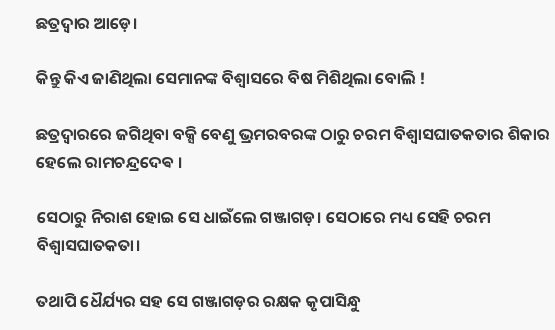ଛତ୍ରଦ୍ୱାର ଆଡ଼େ।

କିନ୍ତୁ କିଏ ଜାଣିଥିଲା ସେମାନଙ୍କ ବିଶ୍ୱାସରେ ବିଷ ମିଶିଥିଲା ବୋଲି !

ଛତ୍ରଦ୍ୱାରରେ ଜଗିଥିବା ବକ୍ସି ବେଣୁ ଭ୍ରମରବରଙ୍କ ଠାରୁ ଚରମ ବିଶ୍ୱାସଘାତକତାର ଶିକାର ହେଲେ ରାମଚନ୍ଦ୍ରଦେଵ ।

ସେଠାରୁ ନିରାଶ ହୋଇ ସେ ଧାଇଁଲେ ଗଞ୍ଜାଗଡ଼। ସେଠାରେ ମଧ୍ୟ ସେହି ଚରମ ବିଶ୍ୱାସଘାତକତା।

ତଥାପି ଧୈର୍ଯ୍ୟର ସହ ସେ ଗଞ୍ଜାଗଡ଼ର ରକ୍ଷକ କୃପାସିନ୍ଧୁ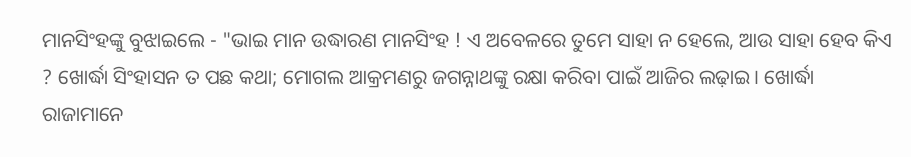ମାନସିଂହଙ୍କୁ ବୁଝାଇଲେ - "ଭାଇ ମାନ ଉଦ୍ଧାରଣ ମାନସିଂହ ! ଏ ଅବେଳରେ ତୁମେ ସାହା ନ ହେଲେ, ଆଉ ସାହା ହେବ କିଏ ? ଖୋର୍ଦ୍ଧା ସିଂହାସନ ତ ପଛ କଥା; ମୋଗଲ ଆକ୍ରମଣରୁ ଜଗନ୍ନାଥଙ୍କୁ ରକ୍ଷା କରିବା ପାଇଁ ଆଜିର ଲଢ଼ାଇ। ଖୋର୍ଦ୍ଧା ରାଜାମାନେ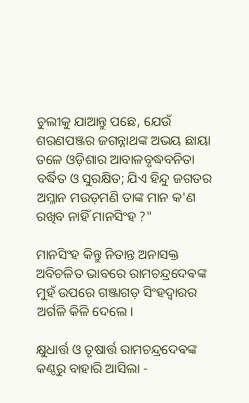ଚୁଲୀକୁ ଯାଆନ୍ତୁ ପଛେ, ଯେଉଁ ଶରଣପଞ୍ଜର ଜଗନ୍ନାଥଙ୍କ ଅଭୟ ଛାୟା ତଳେ ଓଡ଼ିଶାର ଆବାଳବୃଦ୍ଧବନିତା ବର୍ଦ୍ଧିତ ଓ ସୁରକ୍ଷିତ; ଯିଏ ହିନ୍ଦୁ ଜଗତର ଅମ୍ଳାନ ମଉଡ଼ମଣି ତାଙ୍କ ମାନ କ'ଣ ରଖିବ ନାହିଁ ମାନସିଂହ ?"

ମାନସିଂହ କିନ୍ତୁ ନିତାନ୍ତ ଅନାସକ୍ତ ଅବିଚଳିତ ଭାବରେ ରାମଚନ୍ଦ୍ରଦେଵଙ୍କ ମୁହଁ ଉପରେ ଗଞ୍ଜାଗଡ଼ ସିଂହଦ୍ଵାରର ଅର୍ଗଳି କିଳି ଦେଲେ।

କ୍ଷୁଧାର୍ତ୍ତ ଓ ତୃଷାର୍ତ୍ତ ରାମଚନ୍ଦ୍ରଦେଵଙ୍କ କଣ୍ଠରୁ ବାହାରି ଆସିଲା -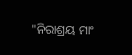"ନିରାଶ୍ରୟ ମାଂ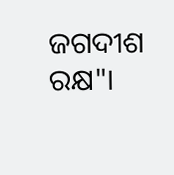ଜଗଦୀଶ ରକ୍ଷ"।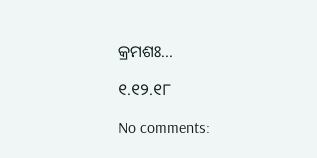କ୍ରମଶଃ...

୧.୧୨.୧୮

No comments: